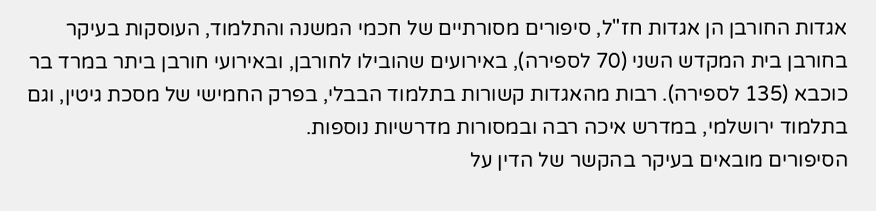אגדות החורבן הן אגדות חז"ל, סיפורים מסורתיים של חכמי המשנה והתלמוד, העוסקות בעיקר בחורבן בית המקדש השני (70 לספירה), באירועים שהובילו לחורבן, ובאירועי חורבן ביתר במרד בר כוכבא (135 לספירה). רבות מהאגדות קשורות בתלמוד הבבלי, בפרק החמישי של מסכת גיטין, וגם בתלמוד ירושלמי, במדרש איכה רבה ובמסורות מדרשיות נוספות.
הסיפורים מובאים בעיקר בהקשר של הדין על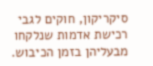סיקריקון, חוקים לגבי רכישת אדמות שנלקחו מבעליהן בזמן הכיבוש.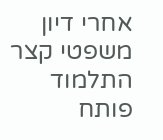אחרי דיון משפטי קצר התלמוד פותח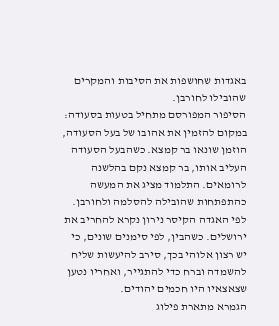באגדות שחושפות את הסיבות והמקרים שהובילו לחורבן.
הסיפור המפורסם מתחיל בטעות בסעודה: במקום להזמין את אהובו של בעל הסעודה, הוזמן שונאו בר קמצא. כשהבעל הסעודה העליב אותו, בר קמצא נקם בהלשנה לרומאים. התלמוד מציג את המעשה כהתפתחות שהובילה להסלמה ולחורבן.
לפי האגדה הקיסר נירון נקרא להחריב את ירושלים. כשהבין, לפי סימנים שונים, כי יש רצון אלוהי בכך, סירב להיעשות שליח להשמדה וברח כדי להתגייר, ואחריו נטען שצאצאיו היו חכמים יהודים.
הגמרא מתארת פילוג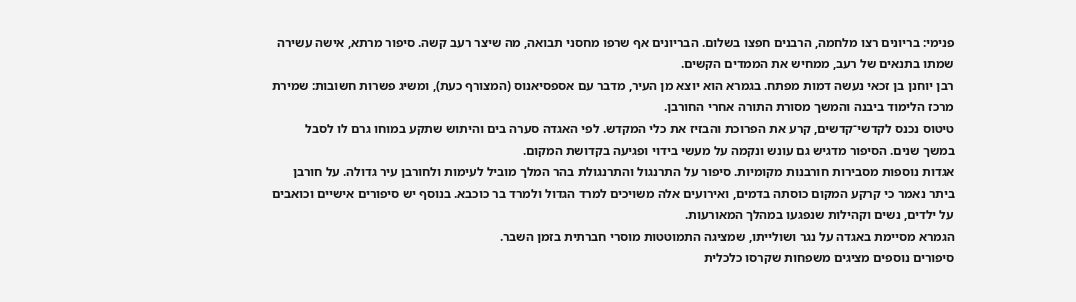פנימי: בריונים רצו מלחמה, הרבנים חפצו בשלום. הבריונים אף שרפו מחסני תבואה, מה שיצר רעב קשה. סיפור מרתא, אישה עשירה שמתו בתנאים של רעב, ממחיש את הממדים הקשים.
רבן יוחנן בן זכאי נעשה דמות מפתח. בגמרא הוא יוצא מן העיר, מדבר עם אספסיאנוס (המצורף כעת), ומשיג פשרות חשובות: שמירת מרכז הלימוד ביבנה והמשך מסורת התורה אחרי החורבן.
טיטוס נכנס לקדשי־קדשים, קרע את הפרוכת והבזיז את כלי המקדש. לפי האגדה סערה בים והיתוש שתקע במוחו גרם לו לסבל במשך שנים. הסיפור מדגיש גם עונש ונקמה על מעשי בידוי ופגיעה בקדושת המקום.
אגדות נוספות מסבירות חורבנות מקומיות. סיפור על התרנגול והתרנגולת בהר המלך מוביל לעימות ולחורבן עיר גדולה. על חורבן ביתר נאמר כי קרקע המקום כוסתה בדמים, ואירועים אלה משויכים למרד הגדול ולמרד בר כוכבא. בנוסף יש סיפורים אישיים וכואבים על ילדים, נשים וקהילות שנפגעו במהלך המאורעות.
הגמרא מסיימת באגדה על נגר ושולייתו, שמציגה התמוטטות מוסרי חברתית בזמן השבר.
סיפורים נוספים מציגים משפחות שקרסו כלכלית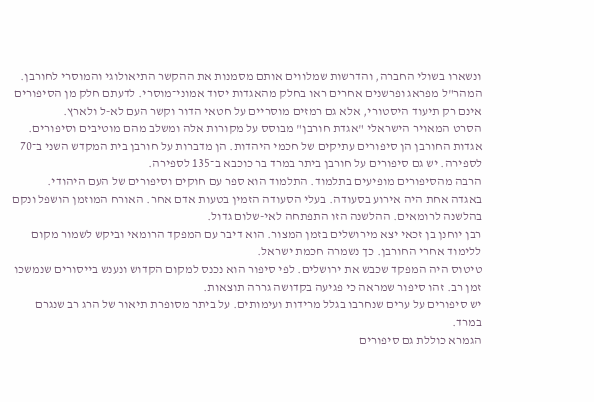ונשארו בשולי החברה, והדרשות שמלווים אותם מסמנות את ההקשר התיאולוגי והמוסרי לחורבן.
המהר"ל מפראג ופרשנים אחרים ראו בחלק מהאגדות יסוד אמוני־מוסרי. לדעתם חלק מן הסיפורים אינם רק תיעוד היסטורי, אלא גם רמזים מוסריים על חטאי הדור וקשר העם לא-ל ולארץ.
הסרט המאויר הישראלי "אגדת חורבן" מבוסס על מקורות אלה ומשלב מהם מוטיבים וסיפורים.
אגדות החורבן הן סיפורים עתיקים של חכמי היהדות. הן מדברות על חורבן בית המקדש השני ב־70 לספירה. יש גם סיפורים על חורבן ביתר במרד בר כוכבא ב־135 לספירה.
הרבה מהסיפורים מופיעים בתלמוד. התלמוד הוא ספר עם חוקים וסיפורים של העם היהודי.
באגדה אחת היה אירוע בסעודה. בעלי הסעודה הזמין בטעות אדם אחר. האורח המוזמן הושפל ונקם בהלשנה לרומאים. ההלשנה הזו התפתחה לאי-שלום גדול.
רבן יוחנן בן זכאי יצא מירושלים בזמן המצור. הוא דיבר עם המפקד הרומאי וביקש לשמור מקום ללימוד אחרי החורבן. כך נשמרה חכמת ישראל.
טיטוס היה המפקד שכבש את ירושלים. לפי סיפור הוא נכנס למקום הקדוש ונענש בייסורים שנמשכו זמן רב. זהו סיפור שמראה כי פגיעה בקדושה גררה תוצאות.
יש סיפורים על ערים שנחרבו בגלל מרידות ועימותים. על ביתר מסופרת תיאור של הרג רב שנגרם במרד.
הגמרא כוללת גם סיפורים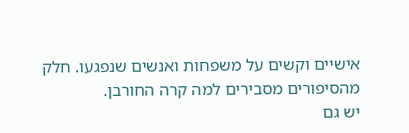אישיים וקשים על משפחות ואנשים שנפגעו. חלק מהסיפורים מסבירים למה קרה החורבן.
יש גם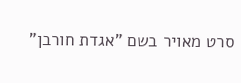סרט מאויר בשם "אגדת חורבן"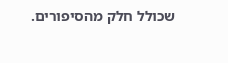שכולל חלק מהסיפורים.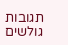תגובות גולשים